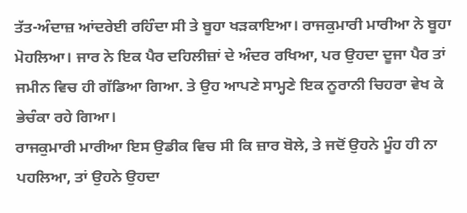ਤੱਤ-ਅੰਦਾਜ਼ ਆਂਦਰੇਈ ਰਹਿੰਦਾ ਸੀ ਤੇ ਬੂਹਾ ਖੜਕਾਇਆ। ਰਾਜਕੁਮਾਰੀ ਮਾਰੀਆ ਨੇ ਬੂਹਾ ਮੋਹਲਿਆ। ਜਾਰ ਨੇ ਇਕ ਪੈਰ ਦਹਿਲੀਜ਼ਾਂ ਦੇ ਅੰਦਰ ਰਖਿਆ, ਪਰ ਉਹਦਾ ਦੂਜਾ ਪੈਰ ਤਾਂ ਜਮੀਨ ਵਿਚ ਹੀ ਗੱਡਿਆ ਗਿਆ. ਤੇ ਉਹ ਆਪਣੇ ਸਾਮ੍ਹਣੇ ਇਕ ਨੂਰਾਨੀ ਚਿਹਰਾ ਵੇਖ ਕੇ ਭੇਚੰਕਾ ਰਹੇ ਗਿਆ।
ਰਾਜਕੁਮਾਰੀ ਮਾਰੀਆ ਇਸ ਉਡੀਕ ਵਿਚ ਸੀ ਕਿ ਜ਼ਾਰ ਬੋਲੇ, ਤੇ ਜਦੋਂ ਉਹਨੇ ਮੂੰਹ ਹੀ ਨਾ ਪਹਲਿਆ, ਤਾਂ ਉਹਨੇ ਉਹਦਾ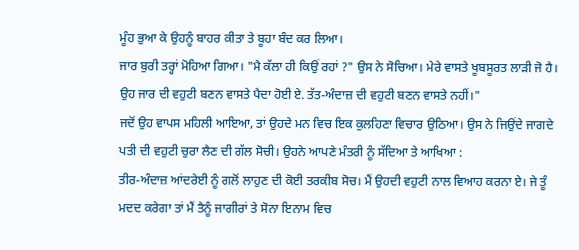ਮੂੰਹ ਭੁਆ ਕੇ ਉਹਨੂੰ ਬਾਹਰ ਕੀਤਾ ਤੇ ਬੂਹਾ ਬੰਦ ਕਰ ਲਿਆ।
ਜਾਰ ਬੁਰੀ ਤਰ੍ਹਾਂ ਮੋਹਿਆ ਗਿਆ। "ਮੈ ਕੱਲਾ ਹੀ ਕਿਉਂ ਰਹਾਂ ?" ਉਸ ਨੇ ਸੋਚਿਆ। ਮੇਰੇ ਵਾਸਤੇ ਖੂਬਸੂਰਤ ਲਾੜੀ ਜੋ ਹੈ। ਉਹ ਜਾਰ ਦੀ ਵਹੁਟੀ ਬਣਨ ਵਾਸਤੇ ਪੈਦਾ ਹੋਈ ਏ. ਤੱਤ-ਅੰਦਾਜ਼ ਦੀ ਵਹੁਟੀ ਬਣਨ ਵਾਸਤੇ ਨਹੀਂ।"
ਜਦੋਂ ਉਹ ਵਾਪਸ ਮਹਿਲੀ ਆਇਆ, ਤਾਂ ਉਹਦੇ ਮਨ ਵਿਚ ਇਕ ਕੁਲਹਿਣਾ ਵਿਚਾਰ ਉਠਿਆ। ਉਸ ਨੇ ਜਿਉਂਦੇ ਜਾਗਦੇ ਪਤੀ ਦੀ ਵਹੁਟੀ ਚੁਰਾ ਲੈਣ ਦੀ ਗੱਲ ਸੋਚੀ। ਉਹਨੇ ਆਪਣੇ ਮੰਤਰੀ ਨੂੰ ਸੱਦਿਆ ਤੇ ਆਖਿਆ :
ਤੀਰ-ਅੰਦਾਜ਼ ਆਂਦਰੇਈ ਨੂੰ ਗਲੋਂ ਲਾਹੁਣ ਦੀ ਕੋਈ ਤਰਕੀਬ ਸੋਚ। ਮੈਂ ਉਹਦੀ ਵਹੁਟੀ ਨਾਲ ਵਿਆਹ ਕਰਨਾ ਏ। ਜੇ ਤੂੰ ਮਦਦ ਕਰੇਗਾ ਤਾਂ ਮੈਂ ਤੈਨੂੰ ਜਾਗੀਰਾਂ ਤੇ ਸੋਨਾ ਇਨਾਮ ਵਿਚ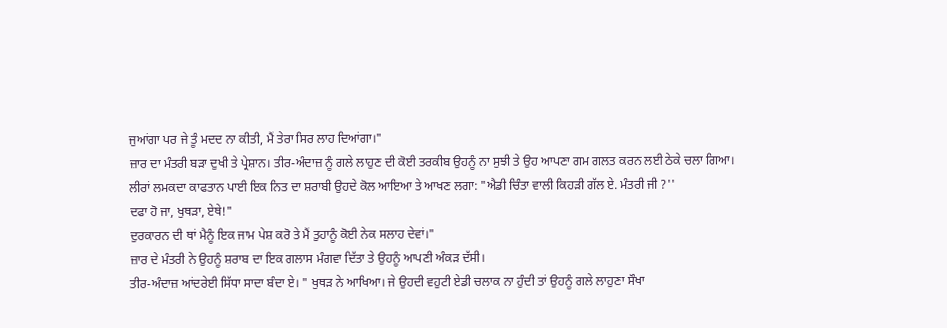ਜੁਆਂਗਾ ਪਰ ਜੇ ਤੂੰ ਮਦਦ ਨਾ ਕੀਤੀ, ਮੈਂ ਤੇਰਾ ਸਿਰ ਲਾਹ ਦਿਆਂਗਾ।"
ਜ਼ਾਰ ਦਾ ਮੰਤਰੀ ਬੜਾ ਦੁਖੀ ਤੇ ਪ੍ਰੇਸ਼ਾਨ। ਤੀਰ-ਅੰਦਾਜ਼ ਨੂੰ ਗਲੇ ਲਾਹੁਣ ਦੀ ਕੋਈ ਤਰਕੀਬ ਉਹਨੂੰ ਨਾ ਸੁਝੀ ਤੇ ਉਹ ਆਪਣਾ ਗਮ ਗਲਤ ਕਰਨ ਲਈ ਠੇਕੇ ਚਲਾ ਗਿਆ।
ਲੀਰਾਂ ਲਮਕਦਾ ਕਾਫਤਾਨ ਪਾਈ ਇਕ ਨਿਤ ਦਾ ਸ਼ਰਾਬੀ ਉਹਦੇ ਕੋਲ ਆਇਆ ਤੇ ਆਖਣ ਲਗਾ: "ਐਡੀ ਚਿੰਤਾ ਵਾਲੀ ਕਿਹੜੀ ਗੱਲ ਏ. ਮੰਤਰੀ ਜੀ ?''
ਦਫਾ ਹੋ ਜਾ, ਖੁਥੜਾ, ਏਥੇ!"
ਦੁਰਕਾਰਨ ਦੀ ਥਾਂ ਮੈਨੂੰ ਇਕ ਜਾਮ ਪੇਸ਼ ਕਰੋ ਤੇ ਮੈਂ ਤੁਹਾਨੂੰ ਕੋਈ ਨੇਕ ਸਲਾਹ ਦੇਵਾਂ।"
ਜ਼ਾਰ ਦੇ ਮੰਤਰੀ ਨੇ ਉਹਨੂੰ ਸ਼ਰਾਬ ਦਾ ਇਕ ਗਲਾਸ ਮੰਗਵਾ ਦਿੱਤਾ ਤੇ ਉਹਨੂੰ ਆਪਣੀ ਅੰਕੜ ਦੱਸੀ।
ਤੀਰ-ਅੰਦਾਜ਼ ਆਂਦਰੇਈ ਸਿੱਧਾ ਸਾਦਾ ਬੰਦਾ ਏ। " ਖੁਥੜ ਨੇ ਆਖਿਆ। ਜੇ ਉਹਦੀ ਵਹੁਟੀ ਏਡੀ ਚਲਾਕ ਨਾ ਹੁੰਦੀ ਤਾਂ ਉਹਨੂੰ ਗਲੇ ਲਾਹੁਣਾ ਸੌਖਾ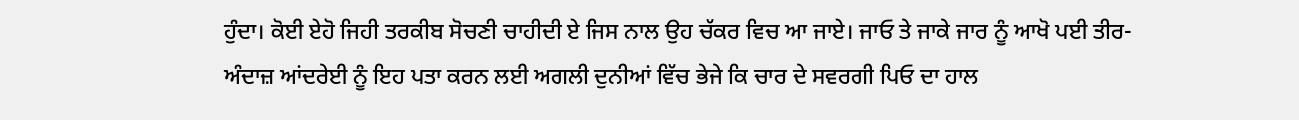ਹੁੰਦਾ। ਕੋਈ ਏਹੋ ਜਿਹੀ ਤਰਕੀਬ ਸੋਚਣੀ ਚਾਹੀਦੀ ਏ ਜਿਸ ਨਾਲ ਉਹ ਚੱਕਰ ਵਿਚ ਆ ਜਾਏ। ਜਾਓ ਤੇ ਜਾਕੇ ਜਾਰ ਨੂੰ ਆਖੋ ਪਈ ਤੀਰ-ਅੰਦਾਜ਼ ਆਂਦਰੇਈ ਨੂੰ ਇਹ ਪਤਾ ਕਰਨ ਲਈ ਅਗਲੀ ਦੁਨੀਆਂ ਵਿੱਚ ਭੇਜੇ ਕਿ ਚਾਰ ਦੇ ਸਵਰਗੀ ਪਿਓ ਦਾ ਹਾਲ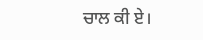ਚਾਲ ਕੀ ਏ।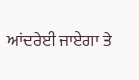ਆਂਦਰੇਈ ਜਾਏਗਾ ਤੇ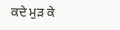ਕਦੇ ਮੁੜ ਕੇ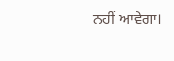ਨਹੀਂ ਆਵੇਗਾ।